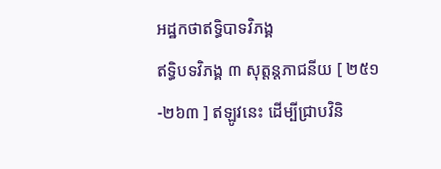អដ្ឋកថាឥទ្ធិបាទវិភង្គ
ឥទ្ធិបទវិភង្គ ៣ សុត្តន្តភាជនីយ [ ២៥១-២៦៣ ] ឥឡូវនេះ ដើម្បីជ្រាបវិនិ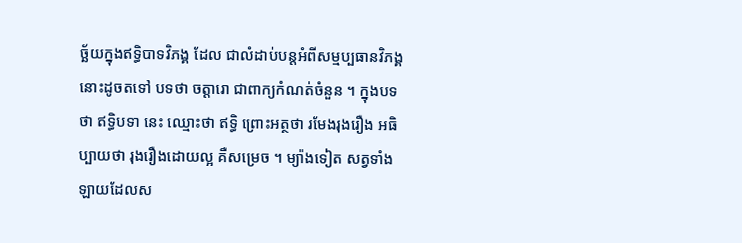ច្ឆ័យក្នុងឥទ្ធិបាទវិភង្គ ដែល ជាលំដាប់បន្តអំពីសម្មប្បធានវិភង្គនោះដូចតទៅ បទថា ចត្តារោ ជាពាក្យកំណត់ចំនួន ។ ក្នុងបទថា ឥទ្ធិបទា នេះ ឈ្មោះថា ឥទ្ធិ ព្រោះអត្ថថា រមែងរុងរឿង អធិប្បាយថា រុងរឿងដោយល្អ គឺសម្រេច ។ ម្យ៉ាងទៀត សត្វទាំងឡាយដែលស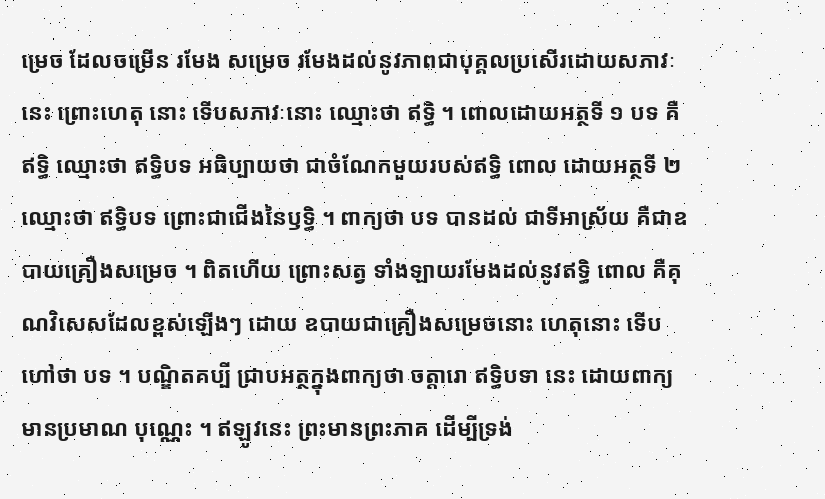ម្រេច ដែលចម្រើន រមែង សម្រេច រមែងដល់នូវភាពជាបុគ្គលប្រសើរដោយសភាវៈនេះ ព្រោះហេតុ នោះ ទើបសភាវៈនោះ ឈ្មោះថា ឥទ្ធិ ។ ពោលដោយអត្ថទី ១ បទ គឺ ឥទ្ធិ ឈ្មោះថា ឥទ្ធិបទ អធិប្បាយថា ជាចំណែកមួយរបស់ឥទ្ធិ ពោល ដោយអត្ថទី ២ ឈ្មោះថា ឥទ្ធិបទ ព្រោះជាជើងនៃឫទ្ធិ ។ ពាក្យថា បទ បានដល់ ជាទីអាស្រ័យ គឺជាឧបាយគ្រឿងសម្រេច ។ ពិតហើយ ព្រោះសត្វ ទាំងឡាយរមែងដល់នូវឥទ្ធិ ពោល គឺគុណវិសេសដែលខ្ពស់ឡើងៗ ដោយ ឧបាយជាគ្រឿងសម្រេចនោះ ហេតុនោះ ទើបហៅថា បទ ។ បណ្ឌិតគប្បី ជ្រាបអត្ថក្នុងពាក្យថា ចត្តារោ ឥទ្ធិបទា នេះ ដោយពាក្យមានប្រមាណ បុណ្ណេះ ។ ឥឡូវនេះ ព្រះមានព្រះភាគ ដើម្បីទ្រង់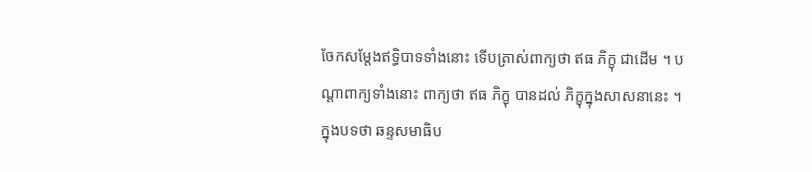ចែកសម្តែងឥទ្ធិបាទទាំងនោះ ទើបត្រាស់ពាក្យថា ឥធ ភិក្ខុ ជាដើម ។ បណ្តាពាក្យទាំងនោះ ពាក្យថា ឥធ ភិក្ខុ បានដល់ ភិក្ខុក្នុងសាសនានេះ ។ ក្នុងបទថា ឆន្ទសមាធិប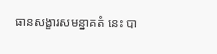ធានសង្ខារសមន្នាគតំ នេះ បា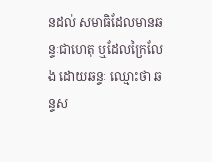នដល់ សមាធិដែលមានឆន្ទៈជាហេតុ ឬដែលក្រៃលែង ដោយឆន្ទៈ ឈ្មោះថា ឆន្ទស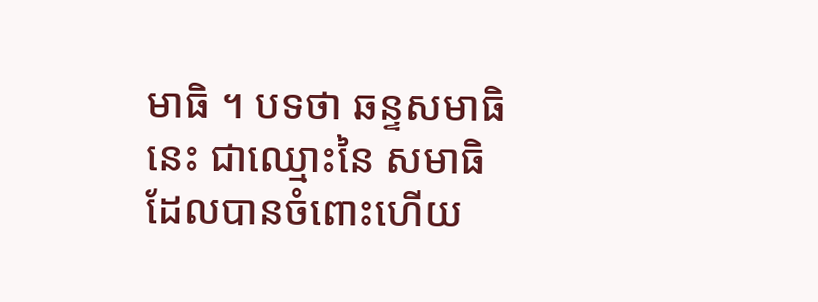មាធិ ។ បទថា ឆន្ទសមាធិ នេះ ជាឈ្មោះនៃ សមាធិដែលបានចំពោះហើយ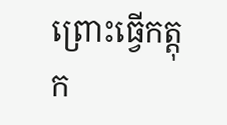ព្រោះធ្វើកត្តុក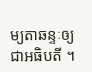ម្យតាឆន្ទៈឲ្យជាអធិបតី ។